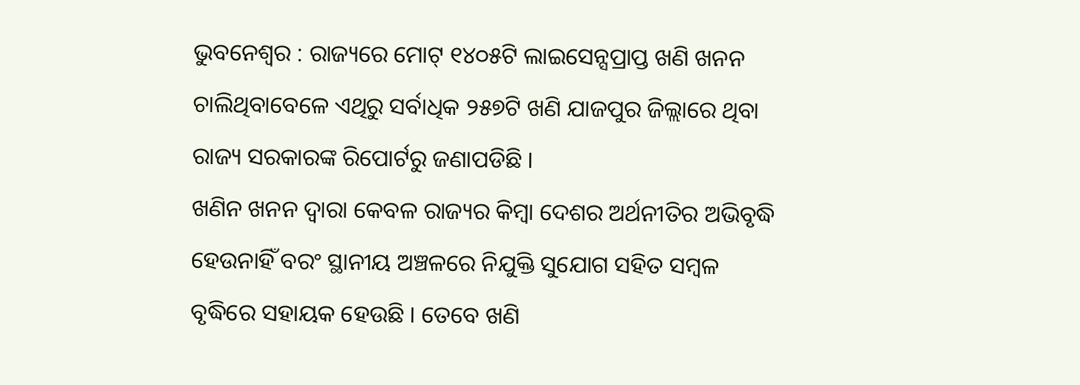ଭୁବନେଶ୍ୱର : ରାଜ୍ୟରେ ମୋଟ୍ ୧୪୦୫ଟି ଲାଇସେନ୍ସପ୍ରାପ୍ତ ଖଣି ଖନନ ଚାଲିଥିବାବେଳେ ଏଥିରୁ ସର୍ବାଧିକ ୨୫୭ଟି ଖଣି ଯାଜପୁର ଜିଲ୍ଲାରେ ଥିବା ରାଜ୍ୟ ସରକାରଙ୍କ ରିପୋର୍ଟରୁ ଜଣାପଡିଛି ।
ଖଣିନ ଖନନ ଦ୍ୱାରା କେବଳ ରାଜ୍ୟର କିମ୍ବା ଦେଶର ଅର୍ଥନୀତିର ଅଭିବୃଦ୍ଧି ହେଉନାହିଁ ବରଂ ସ୍ଥାନୀୟ ଅଞ୍ଚଳରେ ନିଯୁକ୍ତି ସୁଯୋଗ ସହିତ ସମ୍ବଳ ବୃଦ୍ଧିରେ ସହାୟକ ହେଉଛି । ତେବେ ଖଣି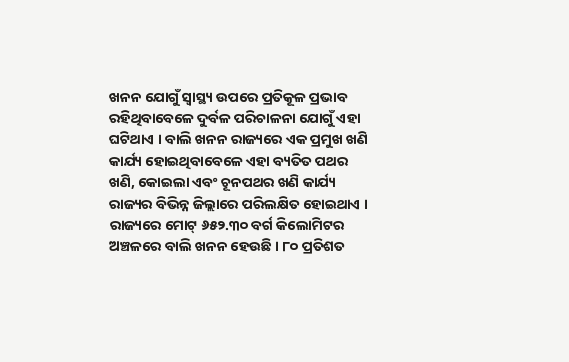ଖନନ ଯୋଗୁଁ ସ୍ୱାସ୍ଥ୍ୟ ଉପରେ ପ୍ରତିକୂଳ ପ୍ରଭାବ ରହିଥିବାବେଳେ ଦୁର୍ବଳ ପରିଚାଳନା ଯୋଗୁଁ ଏହା ଘଟିଥାଏ । ବାଲି ଖନନ ରାଜ୍ୟରେ ଏକ ପ୍ରମୁଖ ଖଣି କାର୍ଯ୍ୟ ହୋଇଥିବାବେଳେ ଏହା ବ୍ୟତିତ ପଥର ଖଣି, କୋଇଲା ଏବଂ ଚୂନପଥର ଖଣି କାର୍ଯ୍ୟ ରାଜ୍ୟର ବିଭିନ୍ନ ଜିଲ୍ଲାରେ ପରିଲକ୍ଷିତ ହୋଇଥାଏ ।
ରାଜ୍ୟରେ ମୋଟ୍ ୬୫୨.୩୦ ବର୍ଗ କିଲୋମିଟର ଅଞ୍ଚଳରେ ବାଲି ଖନନ ହେଉଛି । ୮୦ ପ୍ରତିଶତ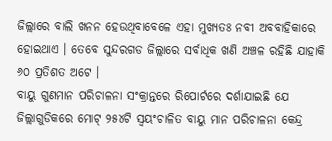ଜିଲ୍ଲାରେ ବାଲି ଖନନ ହେଉଥିବାବେଳେ ଏହା ମୁଖ୍ୟତଃ ନବୀ ଅବବାହିକାରେ ହୋଇଥାଏ । ତେବେ ସୁନ୍ଦରଗଡ ଜିଲ୍ଲାରେ ସର୍ବାଧିକ ଖଣି ଅଞ୍ଚଳ ରହିଛି ଯାହାକି ୬୦ ପ୍ରତିଶତ ଅଟେ ।
ବାୟୁ ଗୁଣମାନ ପରିଚାଳନା ସଂକ୍ରାନ୍ତରେ ରିପୋର୍ଟରେ ଦର୍ଶାଯାଇଛି ଯେ ଜିଲ୍ଲାଗୁଡିକରେ ମୋଟ୍ ୨୫୪ଟି ସ୍ୱୟଂଚାଳିତ ବାୟୁ ମାନ ପରିଚାଳନା କେନ୍ଦ୍ର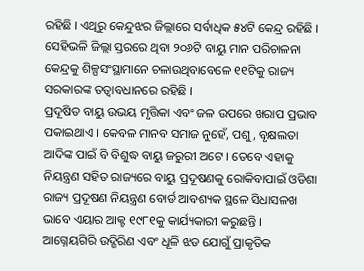ରହିଛି । ଏଥିରୁ କେନ୍ଦୁଝର ଜିଲ୍ଲାରେ ସର୍ବାଧିକ ୫୪ଟି କେନ୍ଦ୍ର ରହିଛି । ସେହିଭଳି ଜିଲ୍ଲା ସ୍ତରରେ ଥିବା ୨୦୬ଟି ବାୟୁ ମାନ ପରିଚାଳନା କେନ୍ଦ୍ରକୁ ଶିଳ୍ପସଂସ୍ଥାମାନେ ଚଳାଉଥିବାବେଳେ ୧୧ଟିକୁ ରାଜ୍ୟ ସରକାରଙ୍କ ତତ୍ୱାବଧାନରେ ରହିଛି ।
ପ୍ରଦୂଷିତ ବାୟୁ ଉଭୟ ମୃତ୍ତିକା ଏବଂ ଜଳ ଉପରେ ଖରାପ ପ୍ରଭାବ ପକାଇଥାଏ । କେବଳ ମାନବ ସମାଜ ନୁହେଁ, ପଶୁ, ବୃକ୍ଷଲତା ଆଦିଙ୍କ ପାଇଁ ବି ବିଶୁଦ୍ଧ ବାୟୁ ଜରୁରୀ ଅଟେ । ତେବେ ଏହାକୁ ନିୟନ୍ତ୍ରଣ ସହିତ ରାଜ୍ୟରେ ବାୟୁ ପ୍ରଦୂଷଣକୁ ରୋକିବାପାଇଁ ଓଡିଶା ରାଜ୍ୟ ପ୍ରଦୂଷଣ ନିୟନ୍ତ୍ରଣ ବୋର୍ଡ ଆବଶ୍ୟକ ସ୍ଥଳେ ସିଧାସଳଖ ଭାବେ ଏୟାର ଆକ୍ଟ ୧୯୮୧କୁ କାର୍ଯ୍ୟକାରୀ କରୁଛନ୍ତି ।
ଆଗ୍ନେୟଗିରି ଉଦ୍ଗିରିଣ ଏବଂ ଧୂଳି ଝଡ ଯୋଗୁଁ ପ୍ରାକୃତିକ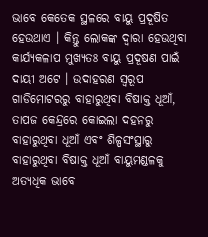ଭାବେ କେତେକ ସ୍ଥଳରେ ବାୟୁ ପ୍ରଦୂଷିତ ହେଉଥାଏ । କିନ୍ତୁ ଲୋକଙ୍କ ଦ୍ୱାରା ହେଉଥିବା କାର୍ଯ୍ୟକଳାପ ମୁଖ୍ୟତଃ ବାୟୁ ପ୍ରଦୂଷଣ ପାଇଁ ଦାୟୀ ଅଟେ । ଉଦାହରଣ ସ୍ୱରୂପ ଗାଡିମୋଟରରୁ ବାହାରୁଥିବା ବିଷାକ୍ତ ଧୂଆଁ, ତାପଜ କେନ୍ଦ୍ରରେ କୋଇଲା ଦହନରୁ ବାହାରୁଥିବା ଧୂଆଁ ଏବଂ ଶିଳ୍ପସଂସ୍ଥାରୁ ବାହାରୁଥିବା ବିଷାକ୍ତ ଧୂଆଁ ବାୟୁମଣ୍ଡଳକୁ ଅତ୍ୟଧିକ ଭାବେ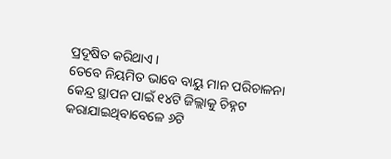ପ୍ରଦୂଷିତ କରିଥାଏ ।
ତେବେ ନିୟମିତ ଭାବେ ବାୟୁ ମାନ ପରିଚାଳନା କେନ୍ଦ୍ର ସ୍ଥାପନ ପାଇଁ ୧୪ଟି ଜିଲ୍ଲାକୁ ଚିହ୍ନଟ କରାଯାଇଥିବାବେଳେ ୬ଟି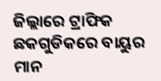ଜିଲ୍ଲାରେ ଟ୍ରାଫିକ ଛକଗୁଡିକରେ ବାୟୁର ମାନ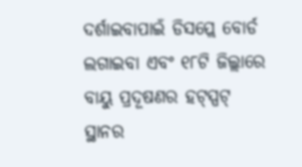ଦର୍ଶାଇବାପାଇଁ ଡିସପ୍ଲେ ବୋର୍ଡ ଲଗାଇବା ଏବଂ ୧୮ଟି ଜିଲ୍ଲାରେ ବାୟୁ ପ୍ରଦୂଷଣର ହଟ୍ସ୍ପଟ୍ ସ୍ଥାନର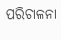ପରିଚାଳନା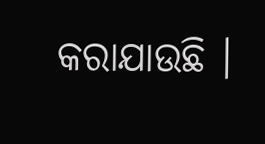କରାଯାଉଛି ।